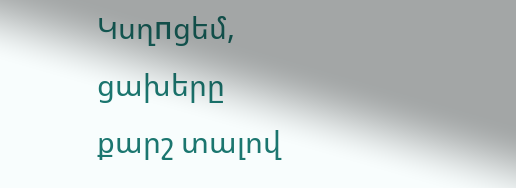Կսղпցեմ, ցախերը քարշ տալով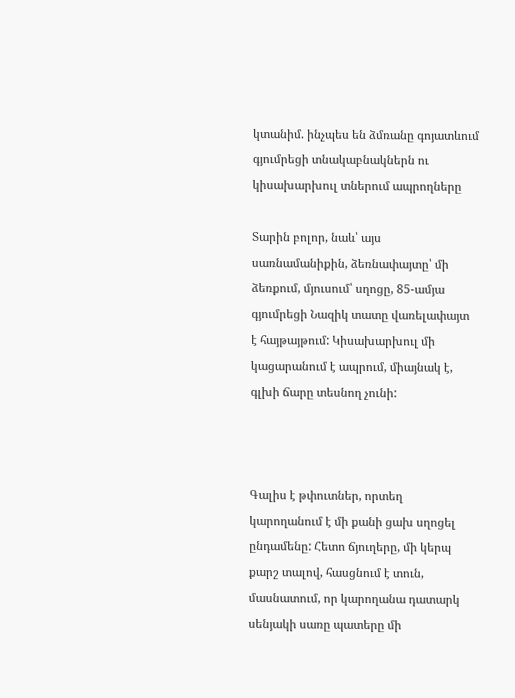կտանիմ. ինչպես են ձմռանը գոյատևում գյումրեցի տնակաբնակներն ու կիսախարխուլ տներում ապրողները

Տարին բոլոր, նաև՝ այս սառնամանիքին, ձեռնափայտը՝ մի ձեռքում, մյուսում՝ սղոցը, 85-ամյա գյումրեցի Նազիկ տատը վառելափայտ է հայթայթում: Կիսախարխուլ մի կացարանում է ապրում, միայնակ է, գլխի ճարը տեսնող չունի:



Գալիս է թփուտներ, որտեղ կարողանում է մի քանի ցախ սղոցել ընդամենը: Հետո ճյուղերը, մի կերպ քարշ տալով, հասցնում է տուն, մասնատում, որ կարողանա դատարկ սենյակի սառը պատերը մի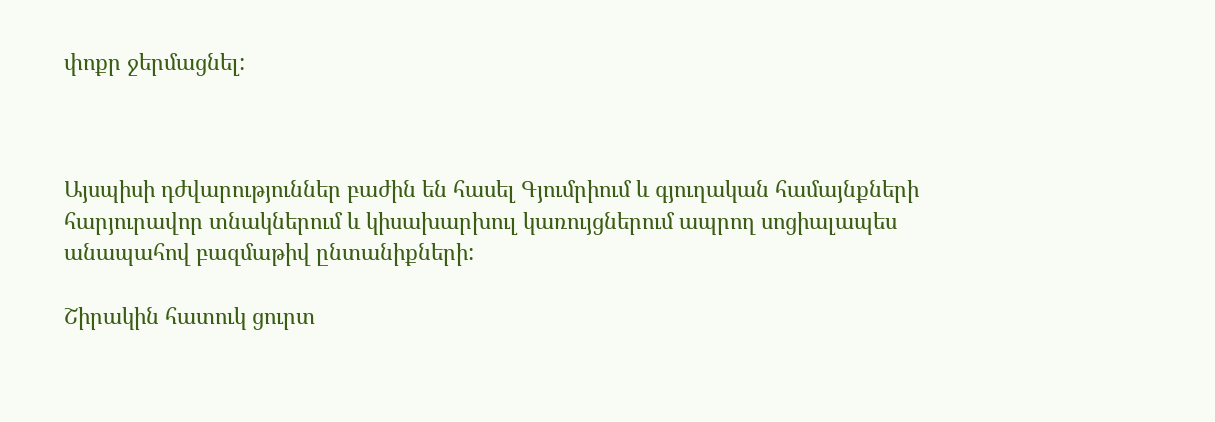փոքր ջերմացնել:



Այսպիսի դժվարություններ բաժին են հասել Գյումրիում և գյուղական համայնքների հարյուրավոր տնակներում և կիսախարխուլ կառույցներում ապրող սոցիալապես անապահով բազմաթիվ ընտանիքների:

Շիրակին հատուկ ցուրտ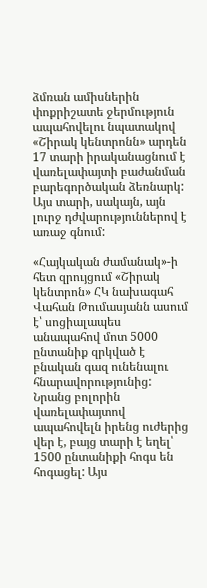ձմռան ամիսներին փոքրիշատե ջերմություն ապահովելու նպատակով «Շիրակ կենտրոնն» արդեն 17 տարի իրականացնում է վառելափայտի բաժանման բարեգործական ձեռնարկ: Այս տարի, սակայն, այն լուրջ դժվարություններով է առաջ գնում:

«Հայկական ժամանակ»-ի հետ զրույցում «Շիրակ կենտրոն» ՀԿ նախագահ Վահան Թումասյանն ասում է՝ սոցիալապես անապահով մոտ 5000 ընտանիք զրկված է բնական գազ ունենալու հնարավորությունից: Նրանց բոլորին վառելափայտով ապահովելն իրենց ուժերից վեր է, բայց տարի է եղել՝ 1500 ընտանիքի հոգս են հոգացել: Այս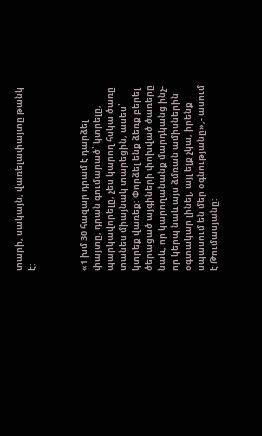տարի, սակայն, վառելափայտը թանկ է:



«1 խմ 30 հազար դրամ է դարձել փայտը, դրան գումարած՝ կտրելը, պարկավորելը, չես կարող հսկա ծառը տանես միայնակ տարեցին, ասես՝ կտրեք վառեք: Փորձել ենք ձեռք բերել ծերացած այգիների փոխված ծառերը նաև, որ կարողանանք մարդկանց ինչ-որ կերպ նաև այս ձմռան ամիսներին օգտակար լինել, այլ ելք չկա, իրենք սպասում են մեր օգնությանը»,- ասում է Թումասյանը: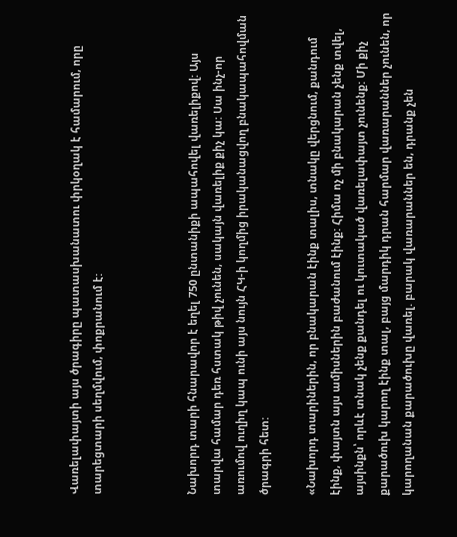Վառելափայտի այս ծրագիրը պատասխանատու փրկօղակ է համարում, որը տարեցտարի սեղմվում, փոքրանում է:



Նախորդ տարի հնարավոր է եղել 750 ընտանիքի ապահովել վառելիքով: Այս տարվա համար դեռ հստակ թիվ չունեն, սակայն վառելիք քիչ կա: Սա ինչ-որ առումով ուղիղ կապ ունի այս նույն ՀԿ-ի կողմից իրականացվող բնակապահովման ծրագրի հետ:

«Նախորդ տարիներին, որ բնակարան էինք տալիս, տնակը վերցնում, քանդում էինք, փայտն այս ամիսներին բաժանում էինք: Հիմա ոչ մի բնակարան չենք տվել, այսինքն՝ որևէ տնակ չենք քանդել ու կուտակած վառելափայտ չունենք: Մի քիչ քարածուխ կարող էինք տալ, բայց մարդիկ դրան հարմար վառարաններ չունեն, որ կարողանան քարածուխը վառել. բարակ վառարաններ են, դրանք չեն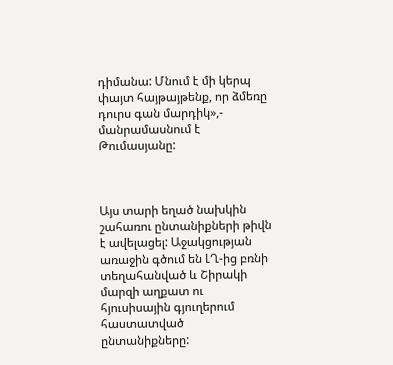դիմանա: Մնում է մի կերպ փայտ հայթայթենք, որ ձմեռը դուրս գան մարդիկ»,- մանրամասնում է Թումասյանը:



Այս տարի եղած նախկին շահառու ընտանիքների թիվն է ավելացել: Աջակցության առաջին գծում են ԼՂ-ից բռնի տեղահանված և Շիրակի մարզի աղքատ ու հյուսիսային գյուղերում հաստատված ընտանիքները: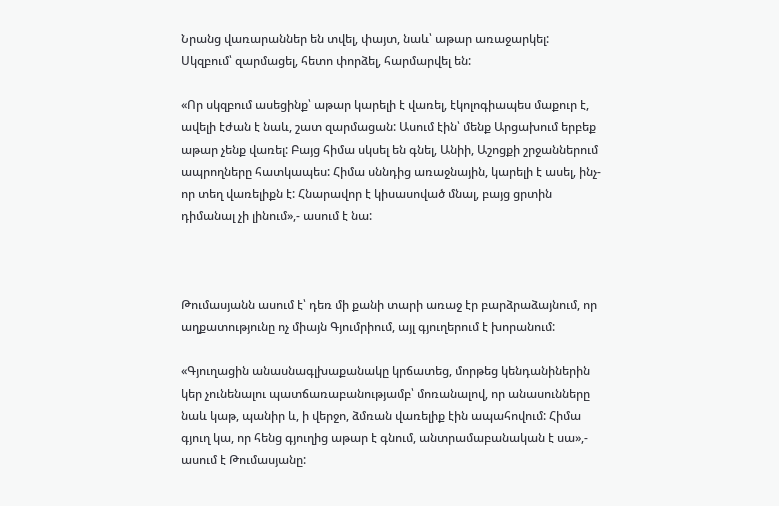Նրանց վառարաններ են տվել, փայտ, նաև՝ աթար առաջարկել: Սկզբում՝ զարմացել, հետո փորձել, հարմարվել են:

«Որ սկզբում ասեցինք՝ աթար կարելի է վառել, էկոլոգիապես մաքուր է, ավելի էժան է նաև, շատ զարմացան: Ասում էին՝ մենք Արցախում երբեք աթար չենք վառել: Բայց հիմա սկսել են գնել, Անիի, Աշոցքի շրջաններում ապրողները հատկապես: Հիմա սննդից առաջնային, կարելի է ասել, ինչ-որ տեղ վառելիքն է: Հնարավոր է կիսասոված մնալ, բայց ցրտին դիմանալ չի լինում»,- ասում է նա:



Թումասյանն ասում է՝ դեռ մի քանի տարի առաջ էր բարձրաձայնում, որ աղքատությունը ոչ միայն Գյումրիում, այլ գյուղերում է խորանում:

«Գյուղացին անասնագլխաքանակը կրճատեց, մորթեց կենդանիներին կեր չունենալու պատճառաբանությամբ՝ մոռանալով, որ անասունները նաև կաթ, պանիր և, ի վերջո, ձմռան վառելիք էին ապահովում: Հիմա գյուղ կա, որ հենց գյուղից աթար է գնում, անտրամաբանական է սա»,- ասում է Թումասյանը: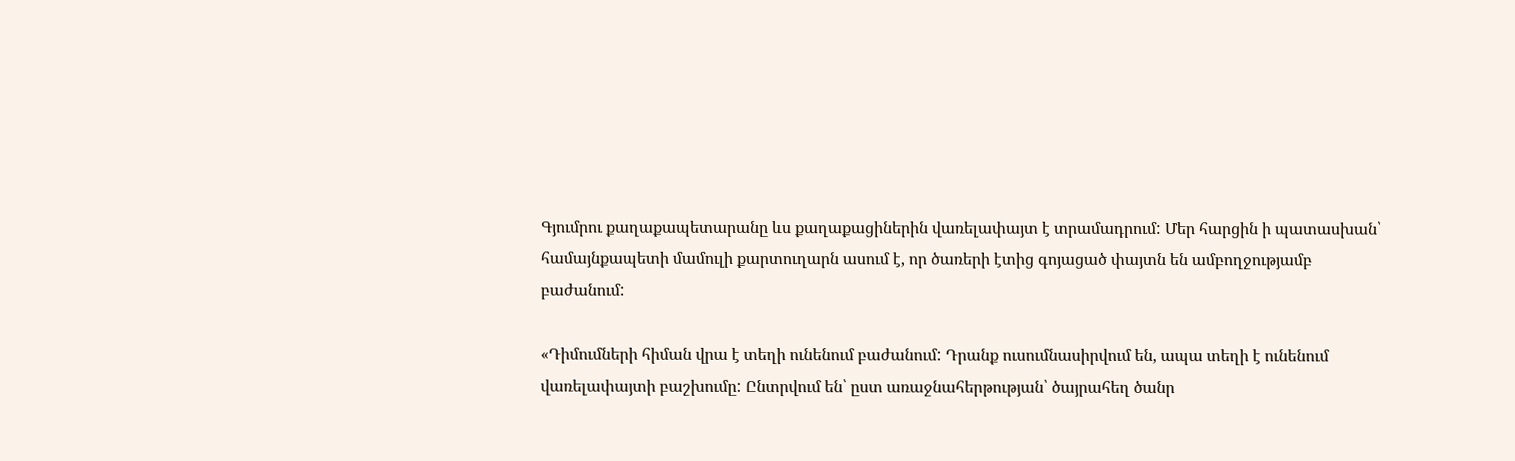Գյումրու քաղաքապետարանը ևս քաղաքացիներին վառելափայտ է տրամադրում: Մեր հարցին ի պատասխան՝ համայնքապետի մամուլի քարտուղարն ասում է, որ ծառերի էտից գոյացած փայտն են ամբողջությամբ բաժանում:

«Դիմումների հիման վրա է տեղի ունենում բաժանում: Դրանք ուսումնասիրվում են, ապա տեղի է ունենում վառելափայտի բաշխումը: Ընտրվում են՝ ըստ առաջնահերթության՝ ծայրահեղ ծանր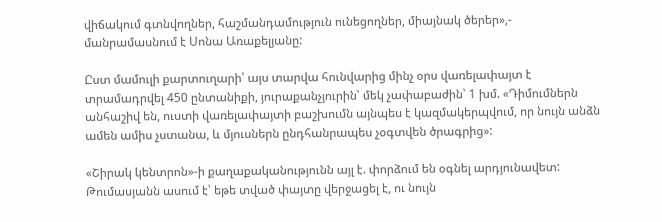վիճակում գտնվողներ, հաշմանդամություն ունեցողներ, միայնակ ծերեր»,- մանրամասնում է Սոնա Առաքելյանը:

Ըստ մամուլի քարտուղարի՝ այս տարվա հունվարից մինչ օրս վառելափայտ է տրամադրվել 450 ընտանիքի, յուրաքանչյուրին՝ մեկ չափաբաժին՝ 1 խմ. «Դիմումներն անհաշիվ են, ուստի վառելափայտի բաշխումն այնպես է կազմակերպվում, որ նույն անձն ամեն ամիս չստանա, և մյուսներն ընդհանրապես չօգտվեն ծրագրից»:

«Շիրակ կենտրոն»-ի քաղաքականությունն այլ է. փորձում են օգնել արդյունավետ: Թումասյանն ասում է՝ եթե տված փայտը վերջացել է, ու նույն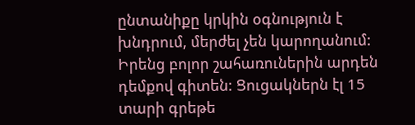ընտանիքը կրկին օգնություն է խնդրում, մերժել չեն կարողանում: Իրենց բոլոր շահառուներին արդեն դեմքով գիտեն: Ցուցակներն էլ 15 տարի գրեթե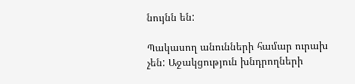նույնն են:

Պակասող անունների համար ուրախ չեն: Աջակցություն խնդրողների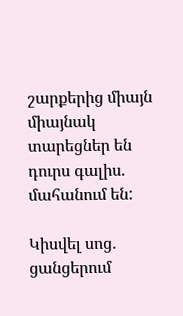շարքերից միայն միայնակ տարեցներ են դուրս գալիս. մահանում են:

Կիսվել սոց․ ցանցերում